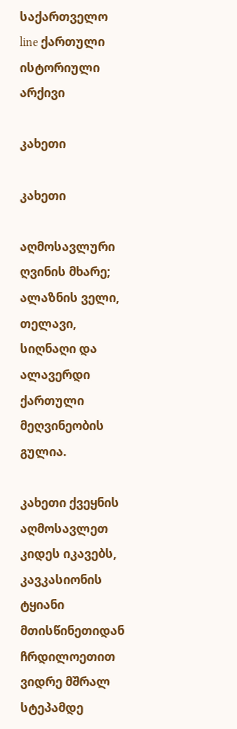საქართველო line ქართული ისტორიული არქივი

კახეთი

კახეთი

აღმოსავლური ღვინის მხარე; ალაზნის ველი, თელავი, სიღნაღი და ალავერდი ქართული მეღვინეობის გულია.

კახეთი ქვეყნის აღმოსავლეთ კიდეს იკავებს, კავკასიონის ტყიანი მთისწინეთიდან ჩრდილოეთით ვიდრე მშრალ სტეპამდე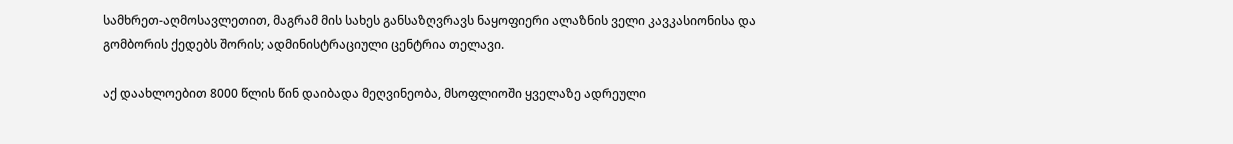სამხრეთ-აღმოსავლეთით, მაგრამ მის სახეს განსაზღვრავს ნაყოფიერი ალაზნის ველი კავკასიონისა და გომბორის ქედებს შორის; ადმინისტრაციული ცენტრია თელავი.

აქ დაახლოებით 8000 წლის წინ დაიბადა მეღვინეობა, მსოფლიოში ყველაზე ადრეული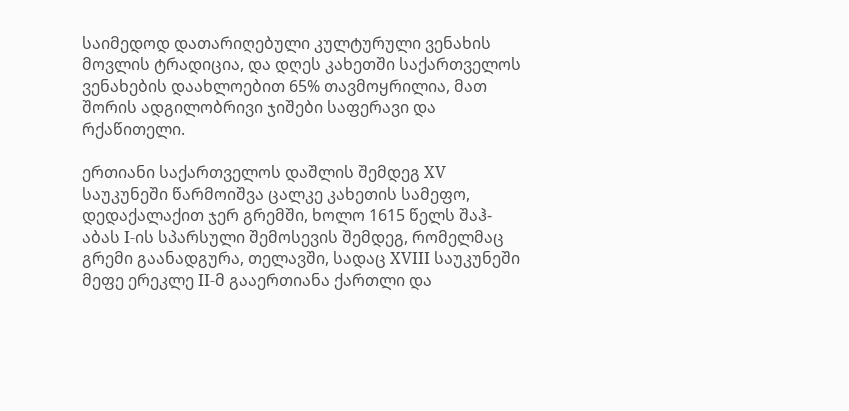საიმედოდ დათარიღებული კულტურული ვენახის მოვლის ტრადიცია, და დღეს კახეთში საქართველოს ვენახების დაახლოებით 65% თავმოყრილია, მათ შორის ადგილობრივი ჯიშები საფერავი და რქაწითელი.

ერთიანი საქართველოს დაშლის შემდეგ XV საუკუნეში წარმოიშვა ცალკე კახეთის სამეფო, დედაქალაქით ჯერ გრემში, ხოლო 1615 წელს შაჰ-აბას I-ის სპარსული შემოსევის შემდეგ, რომელმაც გრემი გაანადგურა, თელავში, სადაც XVIII საუკუნეში მეფე ერეკლე II-მ გააერთიანა ქართლი და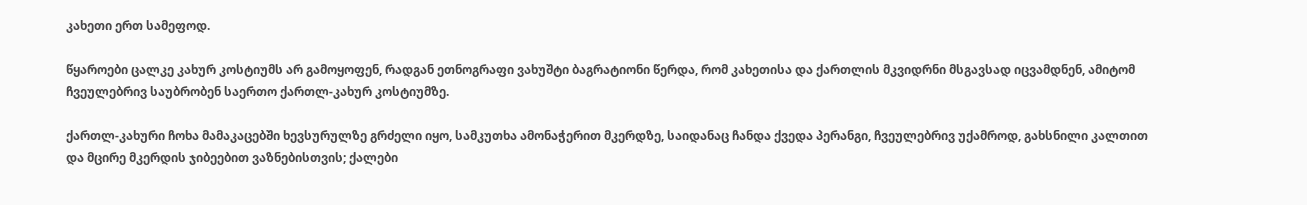კახეთი ერთ სამეფოდ.

წყაროები ცალკე კახურ კოსტიუმს არ გამოყოფენ, რადგან ეთნოგრაფი ვახუშტი ბაგრატიონი წერდა, რომ კახეთისა და ქართლის მკვიდრნი მსგავსად იცვამდნენ, ამიტომ ჩვეულებრივ საუბრობენ საერთო ქართლ-კახურ კოსტიუმზე.

ქართლ-კახური ჩოხა მამაკაცებში ხევსურულზე გრძელი იყო, სამკუთხა ამონაჭერით მკერდზე, საიდანაც ჩანდა ქვედა პერანგი, ჩვეულებრივ უქამროდ, გახსნილი კალთით და მცირე მკერდის ჯიბეებით ვაზნებისთვის; ქალები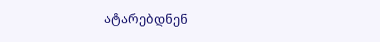ატარებდნენ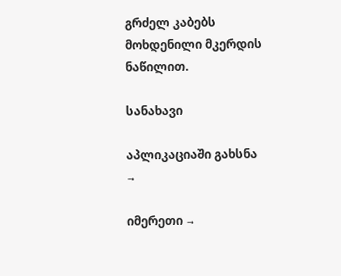გრძელ კაბებს მოხდენილი მკერდის ნაწილით.

სანახავი

აპლიკაციაში გახსნა →

იმერეთი →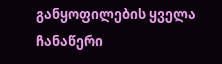განყოფილების ყველა ჩანაწერი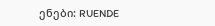ენები: RUENDE